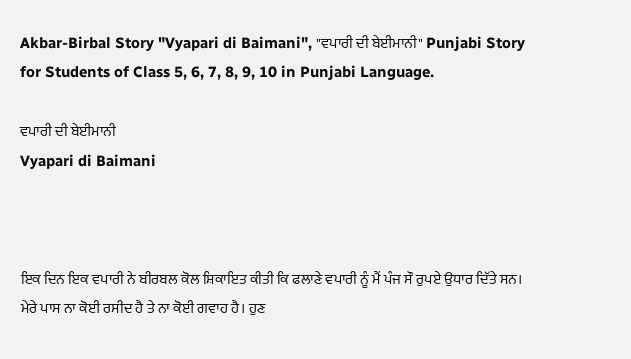Akbar-Birbal Story "Vyapari di Baimani", "ਵਪਾਰੀ ਦੀ ਬੇਈਮਾਨੀ" Punjabi Story for Students of Class 5, 6, 7, 8, 9, 10 in Punjabi Language.

ਵਪਾਰੀ ਦੀ ਬੇਈਮਾਨੀ
Vyapari di Baimani



ਇਕ ਦਿਨ ਇਕ ਵਪਾਰੀ ਨੇ ਬੀਰਬਲ ਕੋਲ ਸ਼ਿਕਾਇਤ ਕੀਤੀ ਕਿ ਫਲਾਣੇ ਵਪਾਰੀ ਨੂੰ ਮੈਂ ਪੰਜ ਸੌ ਰੁਪਏ ਉਧਾਰ ਦਿੱਤੇ ਸਨ। ਮੇਰੇ ਪਾਸ ਨਾ ਕੋਈ ਰਸੀਦ ਹੈ ਤੇ ਨਾ ਕੋਈ ਗਵਾਹ ਹੈ। ਹੁਣ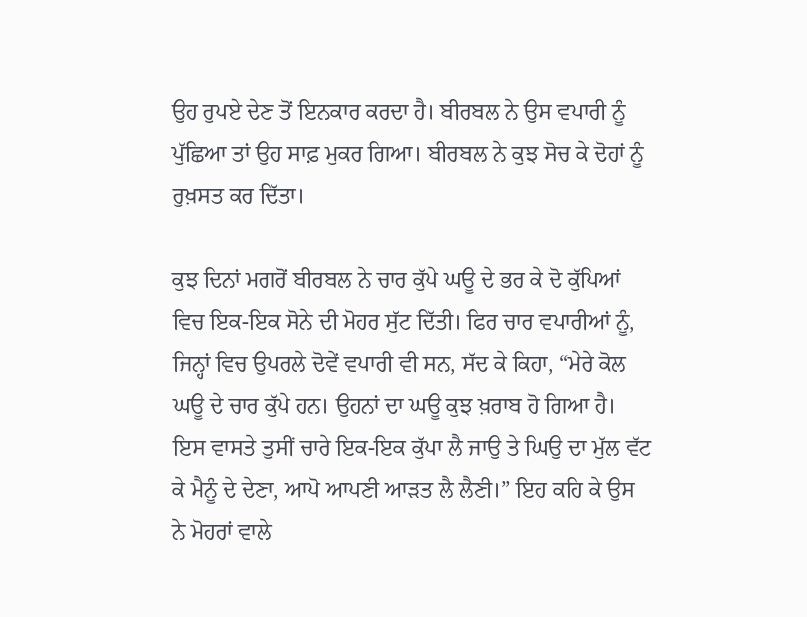ਉਹ ਰੁਪਏ ਦੇਣ ਤੋਂ ਇਨਕਾਰ ਕਰਦਾ ਹੈ। ਬੀਰਬਲ ਨੇ ਉਸ ਵਪਾਰੀ ਨੂੰ ਪੁੱਛਿਆ ਤਾਂ ਉਹ ਸਾਫ਼ ਮੁਕਰ ਗਿਆ। ਬੀਰਬਲ ਨੇ ਕੁਝ ਸੋਚ ਕੇ ਦੋਹਾਂ ਨੂੰ ਰੁਖ਼ਸਤ ਕਰ ਦਿੱਤਾ।

ਕੁਝ ਦਿਨਾਂ ਮਗਰੋਂ ਬੀਰਬਲ ਨੇ ਚਾਰ ਕੁੱਪੇ ਘਊ ਦੇ ਭਰ ਕੇ ਦੋ ਕੁੱਪਿਆਂ ਵਿਚ ਇਕ-ਇਕ ਸੋਨੇ ਦੀ ਮੋਹਰ ਸੁੱਟ ਦਿੱਤੀ। ਫਿਰ ਚਾਰ ਵਪਾਰੀਆਂ ਨੂੰ, ਜਿਨ੍ਹਾਂ ਵਿਚ ਉਪਰਲੇ ਦੋਵੇਂ ਵਪਾਰੀ ਵੀ ਸਨ, ਸੱਦ ਕੇ ਕਿਹਾ, “ਮੇਰੇ ਕੋਲ ਘਊ ਦੇ ਚਾਰ ਕੁੱਪੇ ਹਨ। ਉਹਨਾਂ ਦਾ ਘਊ ਕੁਝ ਖ਼ਰਾਬ ਹੋ ਗਿਆ ਹੈ। ਇਸ ਵਾਸਤੇ ਤੁਸੀਂ ਚਾਰੇ ਇਕ-ਇਕ ਕੁੱਪਾ ਲੈ ਜਾਉ ਤੇ ਘਿਉ ਦਾ ਮੁੱਲ ਵੱਟ ਕੇ ਮੈਨੂੰ ਦੇ ਦੇਣਾ, ਆਪੋ ਆਪਣੀ ਆੜਤ ਲੈ ਲੈਣੀ।” ਇਹ ਕਹਿ ਕੇ ਉਸ ਨੇ ਮੋਹਰਾਂ ਵਾਲੇ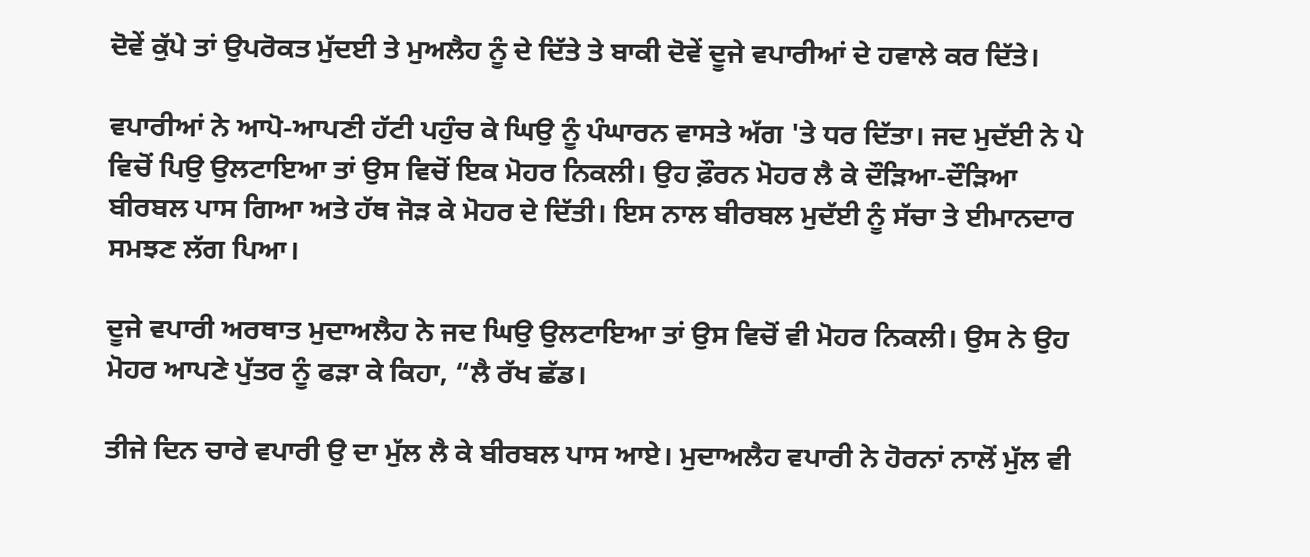ਦੋਵੇਂ ਕੁੱਪੇ ਤਾਂ ਉਪਰੋਕਤ ਮੁੱਦਈ ਤੇ ਮੁਅਲੈਹ ਨੂੰ ਦੇ ਦਿੱਤੇ ਤੇ ਬਾਕੀ ਦੋਵੇਂ ਦੂਜੇ ਵਪਾਰੀਆਂ ਦੇ ਹਵਾਲੇ ਕਰ ਦਿੱਤੇ।

ਵਪਾਰੀਆਂ ਨੇ ਆਪੋ-ਆਪਣੀ ਹੱਟੀ ਪਹੁੰਚ ਕੇ ਘਿਉ ਨੂੰ ਪੰਘਾਰਨ ਵਾਸਤੇ ਅੱਗ 'ਤੇ ਧਰ ਦਿੱਤਾ। ਜਦ ਮੁਦੱਈ ਨੇ ਪੇ ਵਿਚੋਂ ਪਿਉ ਉਲਟਾਇਆ ਤਾਂ ਉਸ ਵਿਚੋਂ ਇਕ ਮੋਹਰ ਨਿਕਲੀ। ਉਹ ਫ਼ੌਰਨ ਮੋਹਰ ਲੈ ਕੇ ਦੌੜਿਆ-ਦੌੜਿਆ ਬੀਰਬਲ ਪਾਸ ਗਿਆ ਅਤੇ ਹੱਥ ਜੋੜ ਕੇ ਮੋਹਰ ਦੇ ਦਿੱਤੀ। ਇਸ ਨਾਲ ਬੀਰਬਲ ਮੁਦੱਈ ਨੂੰ ਸੱਚਾ ਤੇ ਈਮਾਨਦਾਰ ਸਮਝਣ ਲੱਗ ਪਿਆ।

ਦੂਜੇ ਵਪਾਰੀ ਅਰਥਾਤ ਮੁਦਾਅਲੈਹ ਨੇ ਜਦ ਘਿਉ ਉਲਟਾਇਆ ਤਾਂ ਉਸ ਵਿਚੋਂ ਵੀ ਮੋਹਰ ਨਿਕਲੀ। ਉਸ ਨੇ ਉਹ ਮੋਹਰ ਆਪਣੇ ਪੁੱਤਰ ਨੂੰ ਫੜਾ ਕੇ ਕਿਹਾ, “ਲੈ ਰੱਖ ਛੱਡ।

ਤੀਜੇ ਦਿਨ ਚਾਰੇ ਵਪਾਰੀ ਉ ਦਾ ਮੁੱਲ ਲੈ ਕੇ ਬੀਰਬਲ ਪਾਸ ਆਏ। ਮੁਦਾਅਲੈਹ ਵਪਾਰੀ ਨੇ ਹੋਰਨਾਂ ਨਾਲੋਂ ਮੁੱਲ ਵੀ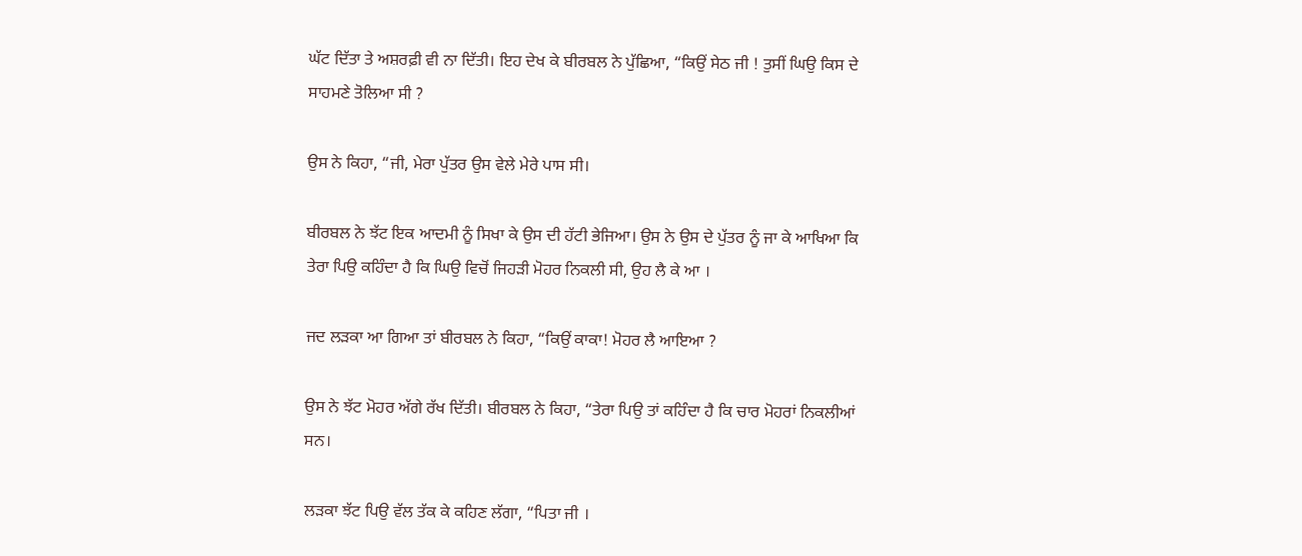ਘੱਟ ਦਿੱਤਾ ਤੇ ਅਸ਼ਰਫ਼ੀ ਵੀ ਨਾ ਦਿੱਤੀ। ਇਹ ਦੇਖ ਕੇ ਬੀਰਬਲ ਨੇ ਪੁੱਛਿਆ, “ਕਿਉਂ ਸੇਠ ਜੀ ! ਤੁਸੀਂ ਘਿਉ ਕਿਸ ਦੇ ਸਾਹਮਣੇ ਤੋਲਿਆ ਸੀ ?

ਉਸ ਨੇ ਕਿਹਾ, “ਜੀ, ਮੇਰਾ ਪੁੱਤਰ ਉਸ ਵੇਲੇ ਮੇਰੇ ਪਾਸ ਸੀ।

ਬੀਰਬਲ ਨੇ ਝੱਟ ਇਕ ਆਦਮੀ ਨੂੰ ਸਿਖਾ ਕੇ ਉਸ ਦੀ ਹੱਟੀ ਭੇਜਿਆ। ਉਸ ਨੇ ਉਸ ਦੇ ਪੁੱਤਰ ਨੂੰ ਜਾ ਕੇ ਆਖਿਆ ਕਿ ਤੇਰਾ ਪਿਉ ਕਹਿੰਦਾ ਹੈ ਕਿ ਘਿਉ ਵਿਚੋਂ ਜਿਹੜੀ ਮੋਹਰ ਨਿਕਲੀ ਸੀ, ਉਹ ਲੈ ਕੇ ਆ ।

ਜਦ ਲੜਕਾ ਆ ਗਿਆ ਤਾਂ ਬੀਰਬਲ ਨੇ ਕਿਹਾ, “ਕਿਉਂ ਕਾਕਾ! ਮੋਹਰ ਲੈ ਆਇਆ ?

ਉਸ ਨੇ ਝੱਟ ਮੋਹਰ ਅੱਗੇ ਰੱਖ ਦਿੱਤੀ। ਬੀਰਬਲ ਨੇ ਕਿਹਾ, “ਤੇਰਾ ਪਿਉ ਤਾਂ ਕਹਿੰਦਾ ਹੈ ਕਿ ਚਾਰ ਮੋਹਰਾਂ ਨਿਕਲੀਆਂ ਸਨ।

ਲੜਕਾ ਝੱਟ ਪਿਉ ਵੱਲ ਤੱਕ ਕੇ ਕਹਿਣ ਲੱਗਾ, “ਪਿਤਾ ਜੀ ।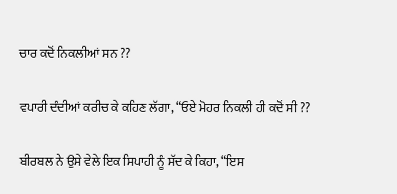ਚਾਰ ਕਦੋਂ ਨਿਕਲੀਆਂ ਸਨ ??

ਵਪਾਰੀ ਦੰਦੀਆਂ ਕਰੀਚ ਕੇ ਕਹਿਣ ਲੱਗਾ, “ਓਏ ਮੋਹਰ ਨਿਕਲੀ ਹੀ ਕਦੋਂ ਸੀ ??

ਬੀਰਬਲ ਨੇ ਉਸੇ ਵੇਲੇ ਇਕ ਸਿਪਾਹੀ ਨੂੰ ਸੱਦ ਕੇ ਕਿਹਾ, “ਇਸ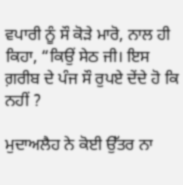ਵਪਾਰੀ ਨੂੰ ਸੌ ਕੋੜੇ ਮਾਰੋ, ਨਾਲ ਹੀ ਕਿਹਾ, “ਕਿਉਂ ਸੇਠ ਜੀ। ਇਸ ਗ਼ਰੀਬ ਦੇ ਪੰਜ ਸੌ ਰੁਪਏ ਦੇਂਦੇ ਹੋ ਕਿ ਨਹੀਂ ?

ਮੁਦਾਅਲੈਹ ਨੇ ਕੋਈ ਉੱਤਰ ਨਾ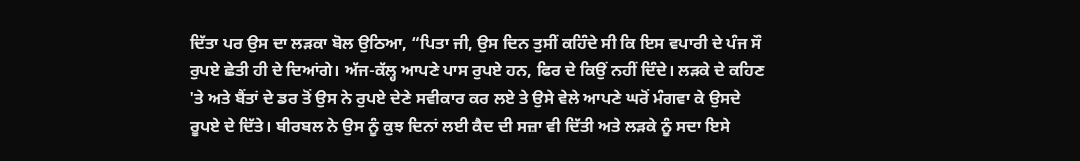ਦਿੱਤਾ ਪਰ ਉਸ ਦਾ ਲੜਕਾ ਬੋਲ ਉਠਿਆ, “ਪਿਤਾ ਜੀ, ਉਸ ਦਿਨ ਤੁਸੀਂ ਕਹਿੰਦੇ ਸੀ ਕਿ ਇਸ ਵਪਾਰੀ ਦੇ ਪੰਜ ਸੌ ਰੁਪਏ ਛੇਤੀ ਹੀ ਦੇ ਦਿਆਂਗੇ। ਅੱਜ-ਕੱਲ੍ਹ ਆਪਣੇ ਪਾਸ ਰੁਪਏ ਹਨ, ਫਿਰ ਦੇ ਕਿਉਂ ਨਹੀਂ ਦਿੰਦੇ। ਲੜਕੇ ਦੇ ਕਹਿਣ 'ਤੇ ਅਤੇ ਬੈਂਤਾਂ ਦੇ ਡਰ ਤੋਂ ਉਸ ਨੇ ਰੁਪਏ ਦੇਣੇ ਸਵੀਕਾਰ ਕਰ ਲਏ ਤੇ ਉਸੇ ਵੇਲੇ ਆਪਣੇ ਘਰੋਂ ਮੰਗਵਾ ਕੇ ਉਸਦੇ ਰੂਪਏ ਦੇ ਦਿੱਤੇ। ਬੀਰਬਲ ਨੇ ਉਸ ਨੂੰ ਕੁਝ ਦਿਨਾਂ ਲਈ ਕੈਦ ਦੀ ਸਜ਼ਾ ਵੀ ਦਿੱਤੀ ਅਤੇ ਲੜਕੇ ਨੂੰ ਸਦਾ ਇਸੇ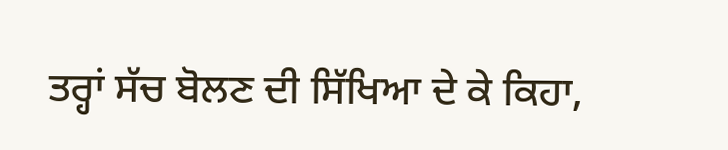ਤਰ੍ਹਾਂ ਸੱਚ ਬੋਲਣ ਦੀ ਸਿੱਖਿਆ ਦੇ ਕੇ ਕਿਹਾ,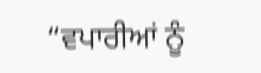“ਵਪਾਰੀਆਂ ਨੂੰ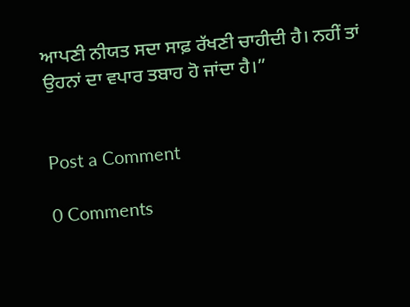ਆਪਣੀ ਨੀਯਤ ਸਦਾ ਸਾਫ਼ ਰੱਖਣੀ ਚਾਹੀਦੀ ਹੈ। ਨਹੀਂ ਤਾਂ ਉਹਨਾਂ ਦਾ ਵਪਾਰ ਤਬਾਹ ਹੋ ਜਾਂਦਾ ਹੈ।”


Post a Comment

0 Comments